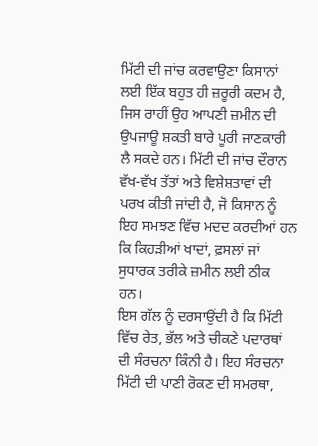ਮਿੱਟੀ ਦੀ ਜਾਂਚ ਕਰਵਾਉਣਾ ਕਿਸਾਨਾਂ ਲਈ ਇੱਕ ਬਹੁਤ ਹੀ ਜ਼ਰੂਰੀ ਕਦਮ ਹੈ, ਜਿਸ ਰਾਹੀਂ ਉਹ ਆਪਣੀ ਜ਼ਮੀਨ ਦੀ ਉਪਜਾਊ ਸ਼ਕਤੀ ਬਾਰੇ ਪੂਰੀ ਜਾਣਕਾਰੀ ਲੈ ਸਕਦੇ ਹਨ। ਮਿੱਟੀ ਦੀ ਜਾਂਚ ਦੌਰਾਨ ਵੱਖ-ਵੱਖ ਤੱਤਾਂ ਅਤੇ ਵਿਸ਼ੇਸ਼ਤਾਵਾਂ ਦੀ ਪਰਖ ਕੀਤੀ ਜਾਂਦੀ ਹੈ, ਜੋ ਕਿਸਾਨ ਨੂੰ ਇਹ ਸਮਝਣ ਵਿੱਚ ਮਦਦ ਕਰਦੀਆਂ ਹਨ ਕਿ ਕਿਹੜੀਆਂ ਖਾਦਾਂ, ਫ਼ਸਲਾਂ ਜਾਂ ਸੁਧਾਰਕ ਤਰੀਕੇ ਜ਼ਮੀਨ ਲਈ ਠੀਕ ਹਨ।
ਇਸ ਗੱਲ ਨੂੰ ਦਰਸਾਉਂਦੀ ਹੈ ਕਿ ਮਿੱਟੀ ਵਿੱਚ ਰੇਤ, ਭੱਲ ਅਤੇ ਚੀਕਣੇ ਪਦਾਰਥਾਂ ਦੀ ਸੰਰਚਨਾ ਕਿੰਨੀ ਹੈ। ਇਹ ਸੰਰਚਨਾ ਮਿੱਟੀ ਦੀ ਪਾਣੀ ਰੋਕਣ ਦੀ ਸਮਰਥਾ,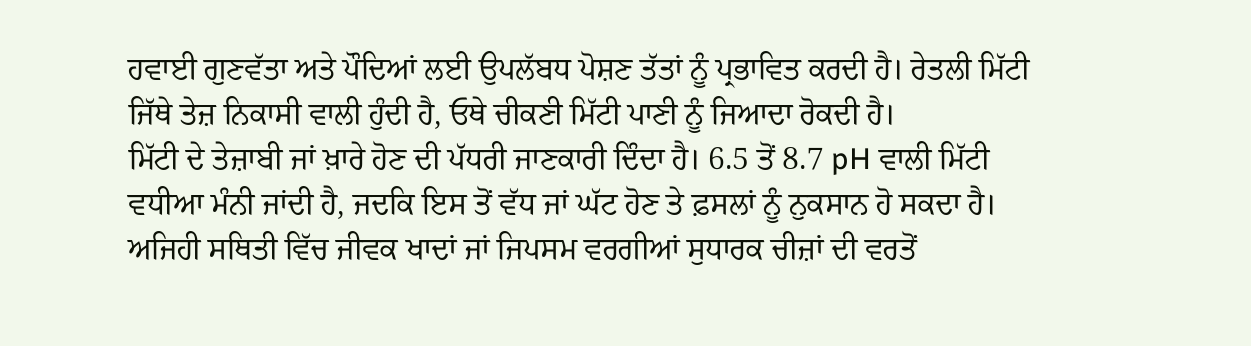ਹਵਾਈ ਗੁਣਵੱਤਾ ਅਤੇ ਪੌਦਿਆਂ ਲਈ ਉਪਲੱਬਧ ਪੋਸ਼ਣ ਤੱਤਾਂ ਨੂੰ ਪ੍ਰਭਾਵਿਤ ਕਰਦੀ ਹੈ। ਰੇਤਲੀ ਮਿੱਟੀ ਜਿੱਥੇ ਤੇਜ਼ ਨਿਕਾਸੀ ਵਾਲੀ ਹੁੰਦੀ ਹੈ, ਓਥੇ ਚੀਕਣੀ ਮਿੱਟੀ ਪਾਣੀ ਨੂੰ ਜਿਆਦਾ ਰੋਕਦੀ ਹੈ।
ਮਿੱਟੀ ਦੇ ਤੇਜ਼ਾਬੀ ਜਾਂ ਖ਼ਾਰੇ ਹੋਣ ਦੀ ਪੱਧਰੀ ਜਾਣਕਾਰੀ ਦਿੰਦਾ ਹੈ। 6.5 ਤੋਂ 8.7 pH ਵਾਲੀ ਮਿੱਟੀ ਵਧੀਆ ਮੰਨੀ ਜਾਂਦੀ ਹੈ, ਜਦਕਿ ਇਸ ਤੋਂ ਵੱਧ ਜਾਂ ਘੱਟ ਹੋਣ ਤੇ ਫ਼ਸਲਾਂ ਨੂੰ ਨੁਕਸਾਨ ਹੋ ਸਕਦਾ ਹੈ। ਅਜਿਹੀ ਸਥਿਤੀ ਵਿੱਚ ਜੀਵਕ ਖਾਦਾਂ ਜਾਂ ਜਿਪਸਮ ਵਰਗੀਆਂ ਸੁਧਾਰਕ ਚੀਜ਼ਾਂ ਦੀ ਵਰਤੋਂ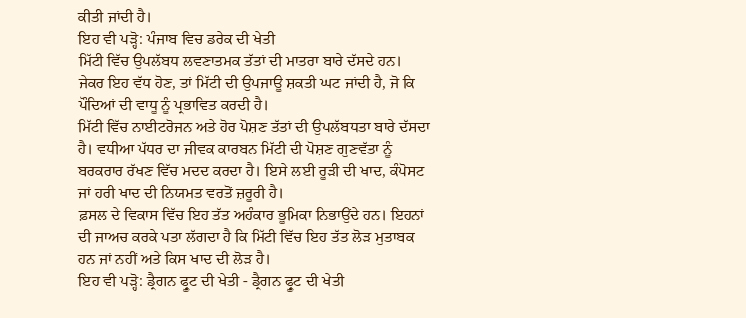ਕੀਤੀ ਜਾਂਦੀ ਹੈ।
ਇਹ ਵੀ ਪੜ੍ਹੋ: ਪੰਜਾਬ ਵਿਚ ਡਰੇਕ ਦੀ ਖੇਤੀ
ਮਿੱਟੀ ਵਿੱਚ ਉਪਲੱਬਧ ਲਵਣਾਤਮਕ ਤੱਤਾਂ ਦੀ ਮਾਤਰਾ ਬਾਰੇ ਦੱਸਦੇ ਹਨ। ਜੇਕਰ ਇਹ ਵੱਧ ਹੋਣ, ਤਾਂ ਮਿੱਟੀ ਦੀ ਉਪਜਾਊ ਸ਼ਕਤੀ ਘਟ ਜਾਂਦੀ ਹੈ, ਜੋ ਕਿ ਪੌਦਿਆਂ ਦੀ ਵਾਧੂ ਨੂੰ ਪ੍ਰਭਾਵਿਤ ਕਰਦੀ ਹੈ।
ਮਿੱਟੀ ਵਿੱਚ ਨਾਈਟਰੋਜਨ ਅਤੇ ਹੋਰ ਪੋਸ਼ਣ ਤੱਤਾਂ ਦੀ ਉਪਲੱਬਧਤਾ ਬਾਰੇ ਦੱਸਦਾ ਹੈ। ਵਧੀਆ ਪੱਧਰ ਦਾ ਜੀਵਕ ਕਾਰਬਨ ਮਿੱਟੀ ਦੀ ਪੋਸ਼ਣ ਗੁਣਵੱਤਾ ਨੂੰ ਬਰਕਰਾਰ ਰੱਖਣ ਵਿੱਚ ਮਦਦ ਕਰਦਾ ਹੈ। ਇਸੇ ਲਈ ਰੂੜੀ ਦੀ ਖਾਦ, ਕੰਪੋਸਟ ਜਾਂ ਹਰੀ ਖਾਦ ਦੀ ਨਿਯਮਤ ਵਰਤੋਂ ਜ਼ਰੂਰੀ ਹੈ।
ਫ਼ਸਲ ਦੇ ਵਿਕਾਸ ਵਿੱਚ ਇਹ ਤੱਤ ਅਹੰਕਾਰ ਭੂਮਿਕਾ ਨਿਭਾਉਂਦੇ ਹਨ। ਇਹਨਾਂ ਦੀ ਜਾਅਚ ਕਰਕੇ ਪਤਾ ਲੱਗਦਾ ਹੈ ਕਿ ਮਿੱਟੀ ਵਿੱਚ ਇਹ ਤੱਤ ਲੋੜ ਮੁਤਾਬਕ ਹਨ ਜਾਂ ਨਹੀਂ ਅਤੇ ਕਿਸ ਖਾਦ ਦੀ ਲੋੜ ਹੈ।
ਇਹ ਵੀ ਪੜ੍ਹੋ: ਡ੍ਰੈਗਨ ਫ੍ਰੂਟ ਦੀ ਖੇਤੀ - ਡ੍ਰੈਗਨ ਫ੍ਰੂਟ ਦੀ ਖੇਤੀ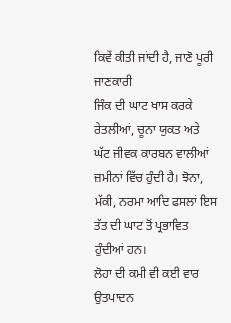ਕਿਵੇਂ ਕੀਤੀ ਜਾਂਦੀ ਹੈ, ਜਾਣੋ ਪੂਰੀ ਜਾਣਕਾਰੀ
ਜਿੰਕ ਦੀ ਘਾਟ ਖਾਸ ਕਰਕੇ ਰੇਤਲੀਆਂ, ਚੂਨਾ ਯੁਕਤ ਅਤੇ ਘੱਟ ਜੀਵਕ ਕਾਰਬਨ ਵਾਲੀਆਂ ਜ਼ਮੀਨਾਂ ਵਿੱਚ ਹੁੰਦੀ ਹੈ। ਝੋਨਾ, ਮੱਕੀ, ਨਰਮਾ ਆਦਿ ਫਸਲਾਂ ਇਸ ਤੱਤ ਦੀ ਘਾਟ ਤੋਂ ਪ੍ਰਭਾਵਿਤ ਹੁੰਦੀਆਂ ਹਨ।
ਲੋਹਾ ਦੀ ਕਮੀ ਵੀ ਕਈ ਵਾਰ ਉਤਪਾਦਨ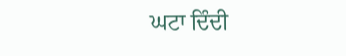ਘਟਾ ਦਿੰਦੀ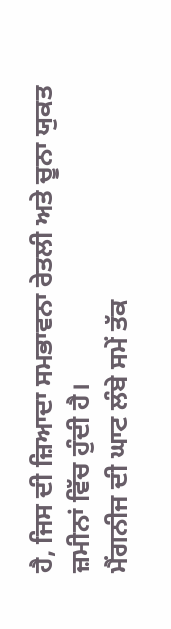ਹੈ, ਜਿਸ ਦੀ ਜ਼ਿਆਦਾ ਸਮਭਾਵਨਾ ਰੇਤਲੀ ਅਤੇ ਚੂਨਾ ਯੁਕਤ ਜ਼ਮੀਨਾਂ ਵਿੱਚ ਹੁੰਦੀ ਹੈ।
ਮੈਂਗਨੀਜ ਦੀ ਘਾਟ ਲੰਬੇ ਸਮੇਂ ਤੱਕ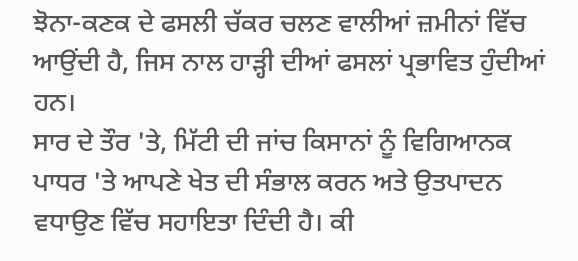ਝੋਨਾ-ਕਣਕ ਦੇ ਫਸਲੀ ਚੱਕਰ ਚਲਣ ਵਾਲੀਆਂ ਜ਼ਮੀਨਾਂ ਵਿੱਚ ਆਉਂਦੀ ਹੈ, ਜਿਸ ਨਾਲ ਹਾੜ੍ਹੀ ਦੀਆਂ ਫਸਲਾਂ ਪ੍ਰਭਾਵਿਤ ਹੁੰਦੀਆਂ ਹਨ।
ਸਾਰ ਦੇ ਤੌਰ 'ਤੇ, ਮਿੱਟੀ ਦੀ ਜਾਂਚ ਕਿਸਾਨਾਂ ਨੂੰ ਵਿਗਿਆਨਕ ਪਾਧਰ 'ਤੇ ਆਪਣੇ ਖੇਤ ਦੀ ਸੰਭਾਲ ਕਰਨ ਅਤੇ ਉਤਪਾਦਨ ਵਧਾਉਣ ਵਿੱਚ ਸਹਾਇਤਾ ਦਿੰਦੀ ਹੈ। ਕੀ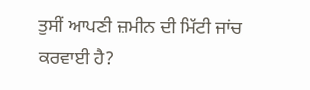ਤੁਸੀਂ ਆਪਣੀ ਜ਼ਮੀਨ ਦੀ ਮਿੱਟੀ ਜਾਂਚ ਕਰਵਾਈ ਹੈ?